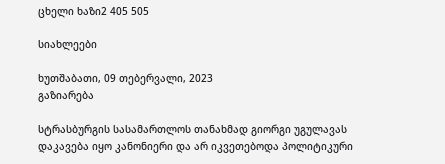ცხელი ხაზი2 405 505

სიახლეები

ხუთშაბათი, 09 თებერვალი, 2023
გაზიარება

სტრასბურგის სასამართლოს თანახმად გიორგი უგულავას დაკავება იყო კანონიერი და არ იკვეთებოდა პოლიტიკური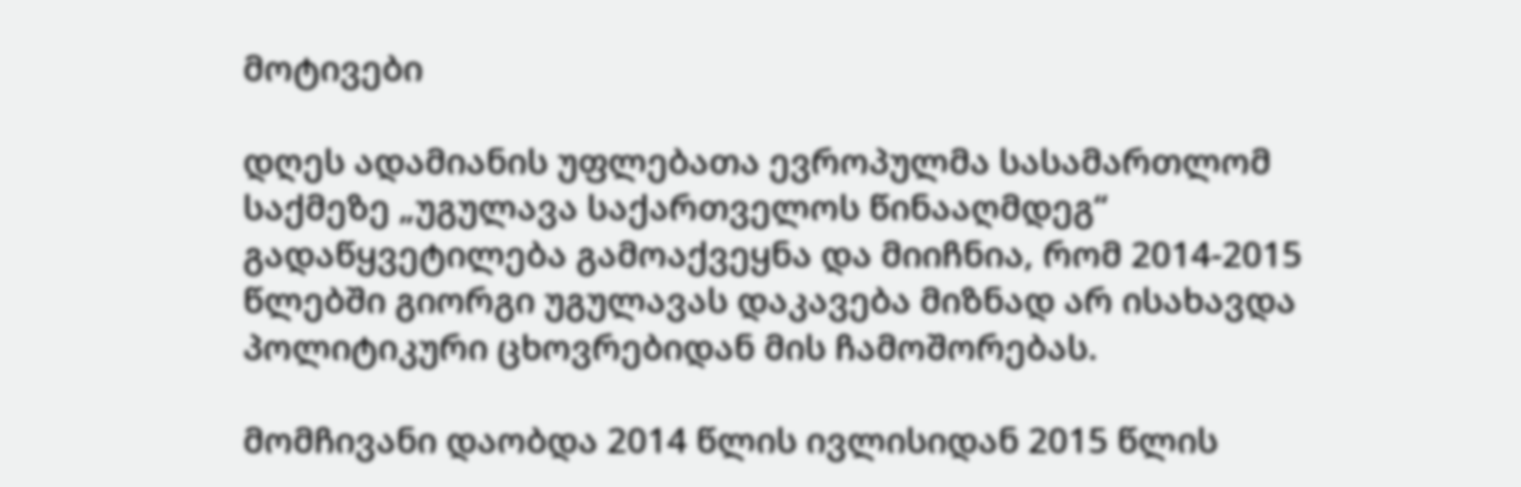მოტივები

დღეს ადამიანის უფლებათა ევროპულმა სასამართლომ საქმეზე „უგულავა საქართველოს წინააღმდეგ“ გადაწყვეტილება გამოაქვეყნა და მიიჩნია, რომ 2014-2015 წლებში გიორგი უგულავას დაკავება მიზნად არ ისახავდა პოლიტიკური ცხოვრებიდან მის ჩამოშორებას.

მომჩივანი დაობდა 2014 წლის ივლისიდან 2015 წლის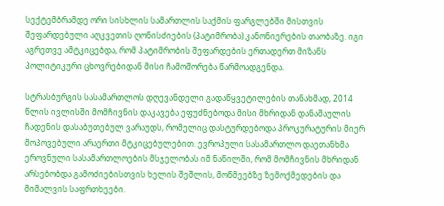სექტემბრამდე ორი სისხლის სამართლის საქმის ფარგლებში მისთვის შეფარდებული აღკვეთის ღონისძიების (პატიმრობა) კანონიერების თაობაზე. იგი აგრეთვე ამტკიცებდა, რომ პატიმრობის შეფარდების ერთადერთ მიზანს პოლიტიკური ცხოვრებიდან მისი ჩამოშორება წარმოადგენდა.

სტრასბურგის სასამართლოს დღევანდელი გადაწყვეტილების თანახმად, 2014 წლის ივლისში მომჩივნის დაკავება ეფუძნებოდა მისი მხრიდან დანაშაულის ჩადენის დასაბუთებულ ვარაუდს, რომელიც დასტურდებოდა პროკურატურის მიერ მოპოვებული არაერთი მტკიცებულებით. ევროპული სასამართლო დაეთანხმა ეროვნული სასამართლოების მსჯელობას იმ ნაწილში, რომ მომჩივნის მხრიდან არსებობდა გამოძიებისთვის ხელის შეშლის, მოწმეებზე ზემოქმედების და მიმალვის საფრთხეები.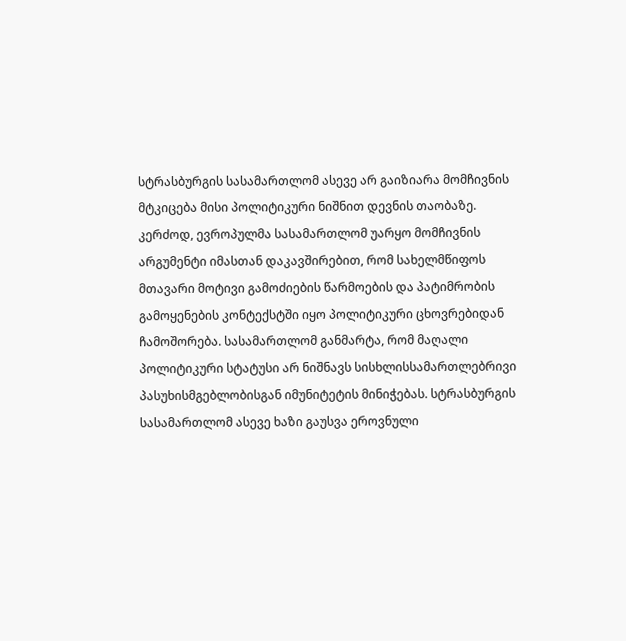სტრასბურგის სასამართლომ ასევე არ გაიზიარა მომჩივნის მტკიცება მისი პოლიტიკური ნიშნით დევნის თაობაზე. კერძოდ, ევროპულმა სასამართლომ უარყო მომჩივნის არგუმენტი იმასთან დაკავშირებით, რომ სახელმწიფოს მთავარი მოტივი გამოძიების წარმოების და პატიმრობის გამოყენების კონტექსტში იყო პოლიტიკური ცხოვრებიდან ჩამოშორება. სასამართლომ განმარტა, რომ მაღალი პოლიტიკური სტატუსი არ ნიშნავს სისხლისსამართლებრივი პასუხისმგებლობისგან იმუნიტეტის მინიჭებას. სტრასბურგის სასამართლომ ასევე ხაზი გაუსვა ეროვნული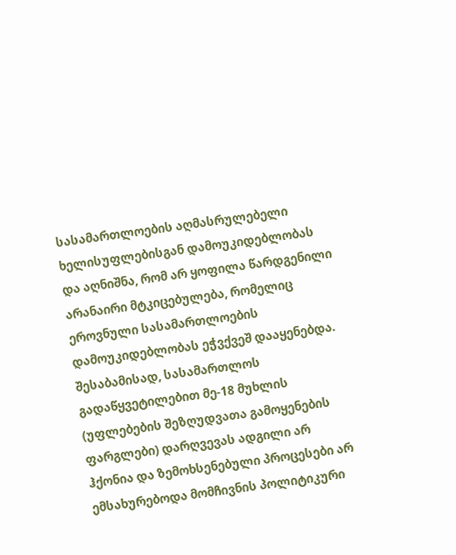სასამართლოების აღმასრულებელი ხელისუფლებისგან დამოუკიდებლობას და აღნიშნა, რომ არ ყოფილა წარდგენილი არანაირი მტკიცებულება, რომელიც ეროვნული სასამართლოების დამოუკიდებლობას ეჭვქვეშ დააყენებდა. შესაბამისად, სასამართლოს გადაწყვეტილებით მე-18 მუხლის (უფლებების შეზღუდვათა გამოყენების ფარგლები) დარღვევას ადგილი არ ჰქონია და ზემოხსენებული პროცესები არ ემსახურებოდა მომჩივნის პოლიტიკური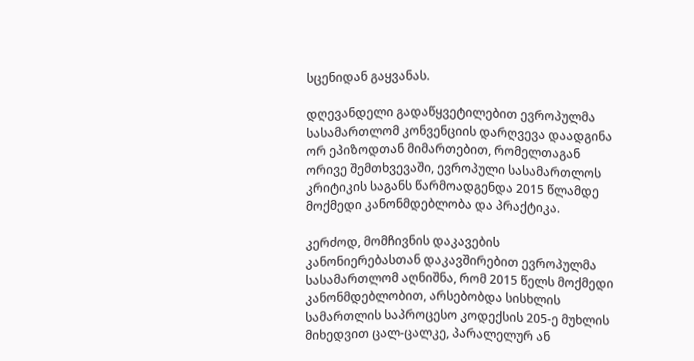სცენიდან გაყვანას.

დღევანდელი გადაწყვეტილებით ევროპულმა სასამართლომ კონვენციის დარღვევა დაადგინა ორ ეპიზოდთან მიმართებით, რომელთაგან ორივე შემთხვევაში, ევროპული სასამართლოს კრიტიკის საგანს წარმოადგენდა 2015 წლამდე მოქმედი კანონმდებლობა და პრაქტიკა.

კერძოდ, მომჩივნის დაკავების კანონიერებასთან დაკავშირებით ევროპულმა სასამართლომ აღნიშნა, რომ 2015 წელს მოქმედი კანონმდებლობით, არსებობდა სისხლის სამართლის საპროცესო კოდექსის 205-ე მუხლის მიხედვით ცალ-ცალკე, პარალელურ ან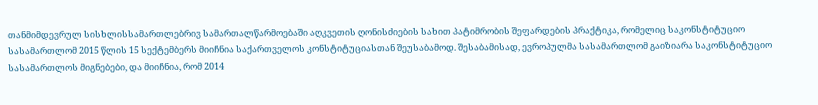თანმიმდევრულ სისხლისსამართლებრივ სამართალწარმოებაში აღკვეთის ღონისძიების სახით პატიმრობის შეფარდების პრაქტიკა, რომელიც საკონსტიტუციო სასამართლომ 2015 წლის 15 სექტემბერს მიიჩნია საქართველოს კონსტიტუციასთან შეუსაბამოდ. შესაბამისად, ევროპულმა სასამართლომ გაიზიარა საკონსტიტუციო სასამართლოს მიგნებები, და მიიჩნია, რომ 2014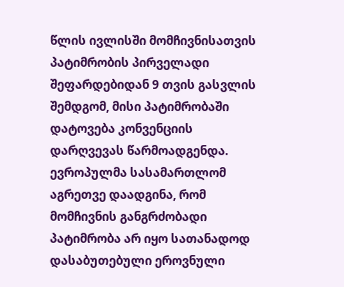წლის ივლისში მომჩივნისათვის პატიმრობის პირველადი შეფარდებიდან 9 თვის გასვლის შემდგომ, მისი პატიმრობაში დატოვება კონვენციის დარღვევას წარმოადგენდა. ევროპულმა სასამართლომ აგრეთვე დაადგინა, რომ მომჩივნის განგრძობადი პატიმრობა არ იყო სათანადოდ დასაბუთებული ეროვნული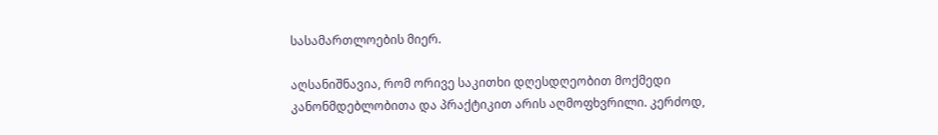სასამართლოების მიერ.

აღსანიშნავია, რომ ორივე საკითხი დღესდღეობით მოქმედი კანონმდებლობითა და პრაქტიკით არის აღმოფხვრილი. კერძოდ,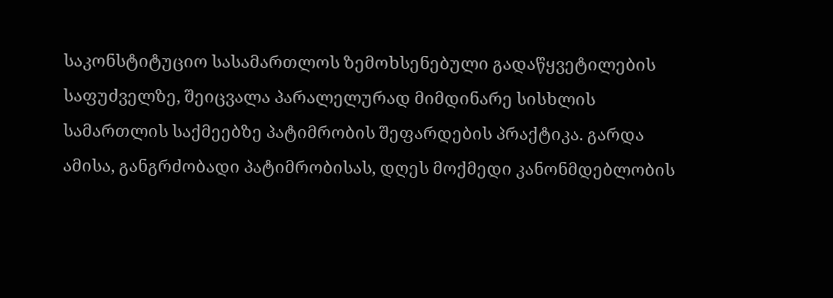საკონსტიტუციო სასამართლოს ზემოხსენებული გადაწყვეტილების საფუძველზე, შეიცვალა პარალელურად მიმდინარე სისხლის სამართლის საქმეებზე პატიმრობის შეფარდების პრაქტიკა. გარდა ამისა, განგრძობადი პატიმრობისას, დღეს მოქმედი კანონმდებლობის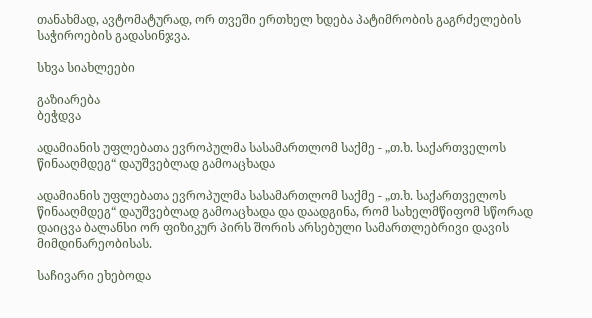თანახმად, ავტომატურად, ორ თვეში ერთხელ ხდება პატიმრობის გაგრძელების საჭიროების გადასინჯვა.

სხვა სიახლეები

გაზიარება
ბეჭდვა

ადამიანის უფლებათა ევროპულმა სასამართლომ საქმე - „თ.ხ. საქართველოს წინააღმდეგ“ დაუშვებლად გამოაცხადა

ადამიანის უფლებათა ევროპულმა სასამართლომ საქმე - „თ.ხ. საქართველოს წინააღმდეგ“ დაუშვებლად გამოაცხადა და დაადგინა, რომ სახელმწიფომ სწორად დაიცვა ბალანსი ორ ფიზიკურ პირს შორის არსებული სამართლებრივი დავის მიმდინარეობისას.

საჩივარი ეხებოდა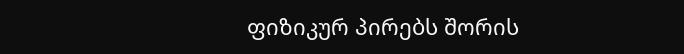ფიზიკურ პირებს შორის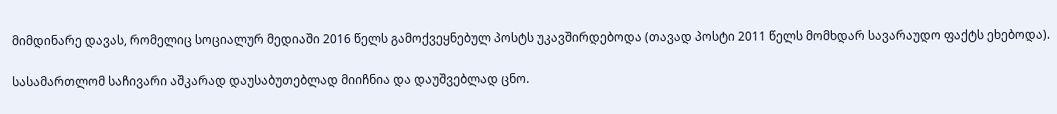მიმდინარე დავას, რომელიც სოციალურ მედიაში 2016 წელს გამოქვეყნებულ პოსტს უკავშირდებოდა (თავად პოსტი 2011 წელს მომხდარ სავარაუდო ფაქტს ეხებოდა).

სასამართლომ საჩივარი აშკარად დაუსაბუთებლად მიიჩნია და დაუშვებლად ცნო.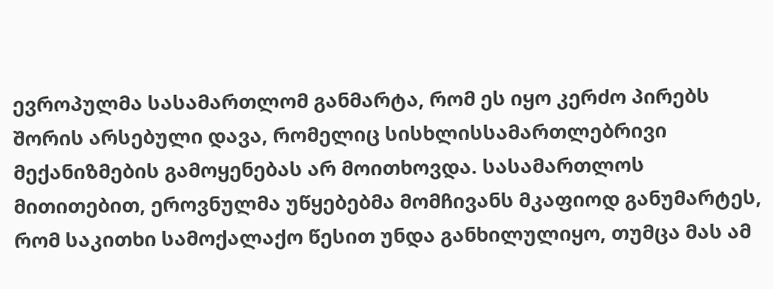ევროპულმა სასამართლომ განმარტა, რომ ეს იყო კერძო პირებს შორის არსებული დავა, რომელიც სისხლისსამართლებრივი მექანიზმების გამოყენებას არ მოითხოვდა. სასამართლოს მითითებით, ეროვნულმა უწყებებმა მომჩივანს მკაფიოდ განუმარტეს, რომ საკითხი სამოქალაქო წესით უნდა განხილულიყო, თუმცა მას ამ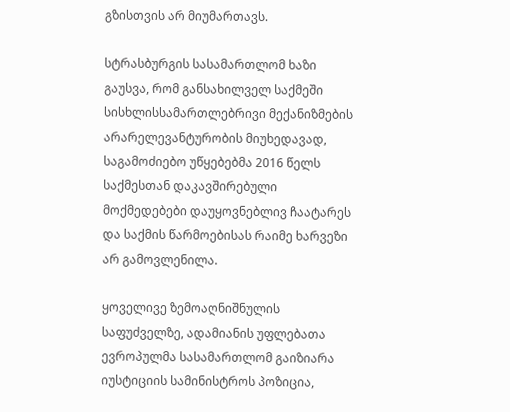გზისთვის არ მიუმართავს.

სტრასბურგის სასამართლომ ხაზი გაუსვა, რომ განსახილველ საქმეში სისხლისსამართლებრივი მექანიზმების არარელევანტურობის მიუხედავად, საგამოძიებო უწყებებმა 2016 წელს საქმესთან დაკავშირებული მოქმედებები დაუყოვნებლივ ჩაატარეს და საქმის წარმოებისას რაიმე ხარვეზი არ გამოვლენილა.

ყოველივე ზემოაღნიშნულის საფუძველზე, ადამიანის უფლებათა ევროპულმა სასამართლომ გაიზიარა იუსტიციის სამინისტროს პოზიცია,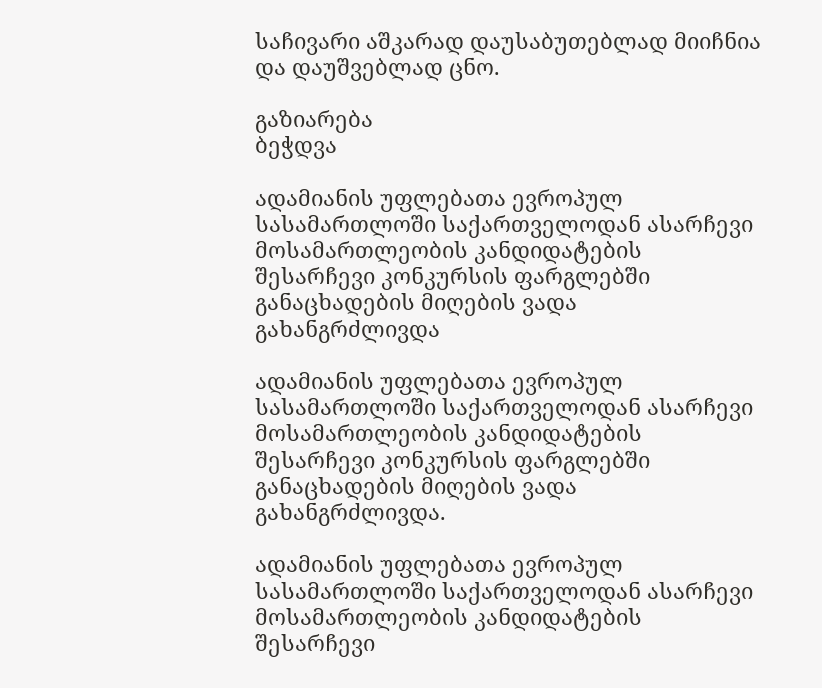საჩივარი აშკარად დაუსაბუთებლად მიიჩნია და დაუშვებლად ცნო.

გაზიარება
ბეჭდვა

ადამიანის უფლებათა ევროპულ სასამართლოში საქართველოდან ასარჩევი მოსამართლეობის კანდიდატების შესარჩევი კონკურსის ფარგლებში განაცხადების მიღების ვადა გახანგრძლივდა

ადამიანის უფლებათა ევროპულ სასამართლოში საქართველოდან ასარჩევი მოსამართლეობის კანდიდატების შესარჩევი კონკურსის ფარგლებში განაცხადების მიღების ვადა გახანგრძლივდა.

ადამიანის უფლებათა ევროპულ სასამართლოში საქართველოდან ასარჩევი მოსამართლეობის კანდიდატების შესარჩევი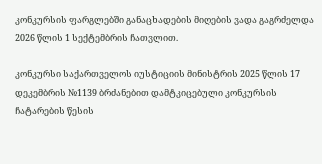კონკურსის ფარგლებში განაცხადების მიღების ვადა გაგრძელდა 2026 წლის 1 სექტემბრის ჩათვლით.

კონკურსი საქართველოს იუსტიციის მინისტრის 2025 წლის 17 დეკემბრის №1139 ბრძანებით დამტკიცებული კონკურსის ჩატარების წესის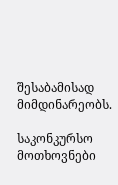შესაბამისად მიმდინარეობს.

საკონკურსო მოთხოვნები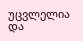უცვლელია და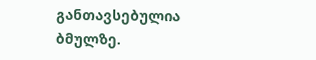განთავსებულია ბმულზე.